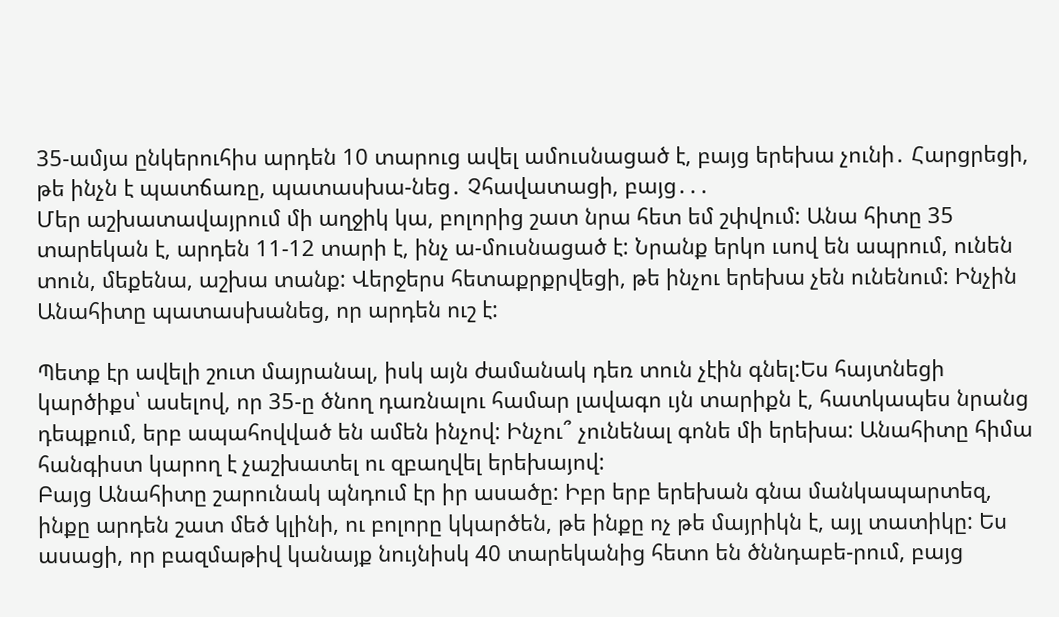35-ամյա ընկերուհիս արդեն 10 տարուց ավել ամուսնացած է, բայց երեխա չունի․ Հարցրեցի, թե ինչն է պատճառը, պատասխա-նեց․ Չհավատացի, բայց․․․
Մեր աշխատավայրում մի աղջիկ կա, բոլորից շատ նրա հետ եմ շփվում: Անա հիտը 35 տարեկան է, արդեն 11-12 տարի է, ինչ ա-մուսնացած է: Նրանք երկո ւսով են ապրում, ունեն տուն, մեքենա, աշխա տանք: Վերջերս հետաքրքրվեցի, թե ինչու երեխա չեն ունենում: Ինչին Անահիտը պատասխանեց, որ արդեն ուշ է:

Պետք էր ավելի շուտ մայրանալ, իսկ այն ժամանակ դեռ տուն չէին գնել:Ես հայտնեցի կարծիքս՝ ասելով, որ 35-ը ծնող դառնալու համար լավագո ւյն տարիքն է, հատկապես նրանց դեպքում, երբ ապահովված են ամեն ինչով: Ինչու՞ չունենալ գոնե մի երեխա: Անահիտը հիմա հանգիստ կարող է չաշխատել ու զբաղվել երեխայով:
Բայց Անահիտը շարունակ պնդում էր իր ասածը: Իբր երբ երեխան գնա մանկապարտեզ, ինքը արդեն շատ մեծ կլինի, ու բոլորը կկարծեն, թե ինքը ոչ թե մայրիկն է, այլ տատիկը: Ես ասացի, որ բազմաթիվ կանայք նույնիսկ 40 տարեկանից հետո են ծննդաբե-րում, բայց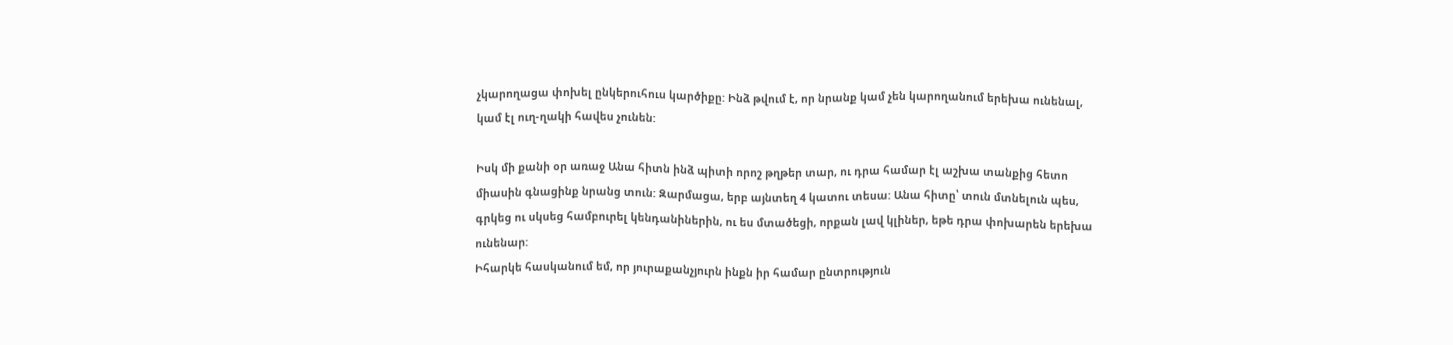չկարողացա փոխել ընկերուհուս կարծիքը: Ինձ թվում է, որ նրանք կամ չեն կարողանում երեխա ունենալ, կամ էլ ուղ-ղակի հավես չունեն:

Իսկ մի քանի օր առաջ Անա հիտն ինձ պիտի որոշ թղթեր տար, ու դրա համար էլ աշխա տանքից հետո միասին գնացինք նրանց տուն: Զարմացա, երբ այնտեղ 4 կատու տեսա: Անա հիտը՝ տուն մտնելուն պես, գրկեց ու սկսեց համբուրել կենդանիներին, ու ես մտածեցի, որքան լավ կլիներ, եթե դրա փոխարեն երեխա ունենար:
Իհարկե հասկանում եմ, որ յուրաքանչյուրն ինքն իր համար ընտրություն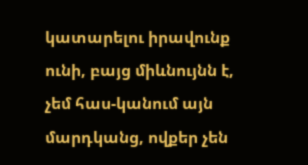կատարելու իրավունք ունի, բայց միևնույնն է, չեմ հաս-կանում այն մարդկանց, ովքեր չեն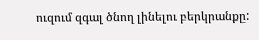ուզում զգալ ծնող լինելու բերկրանքը: